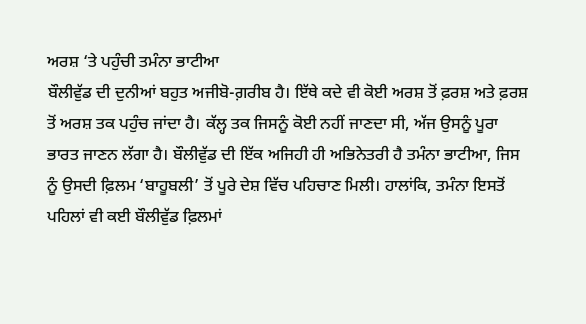ਅਰਸ਼ ‘ਤੇ ਪਹੁੰਚੀ ਤਮੰਨਾ ਭਾਟੀਆ
ਬੌਲੀਵੁੱਡ ਦੀ ਦੁਨੀਆਂ ਬਹੁਤ ਅਜੀਬੋ-ਗ਼ਰੀਬ ਹੈ। ਇੱਥੇ ਕਦੇ ਵੀ ਕੋਈ ਅਰਸ਼ ਤੋਂ ਫ਼ਰਸ਼ ਅਤੇ ਫ਼ਰਸ਼ ਤੋਂ ਅਰਸ਼ ਤਕ ਪਹੁੰਚ ਜਾਂਦਾ ਹੈ। ਕੱਲ੍ਹ ਤਕ ਜਿਸਨੂੰ ਕੋਈ ਨਹੀਂ ਜਾਣਦਾ ਸੀ, ਅੱਜ ਉਸਨੂੰ ਪੂਰਾ ਭਾਰਤ ਜਾਣਨ ਲੱਗਾ ਹੈ। ਬੌਲੀਵੁੱਡ ਦੀ ਇੱਕ ਅਜਿਹੀ ਹੀ ਅਭਿਨੇਤਰੀ ਹੈ ਤਮੰਨਾ ਭਾਟੀਆ, ਜਿਸ ਨੂੰ ਉਸਦੀ ਫ਼ਿਲਮ ‘ਬਾਹੂਬਲੀ’ ਤੋਂ ਪੂਰੇ ਦੇਸ਼ ਵਿੱਚ ਪਹਿਚਾਣ ਮਿਲੀ। ਹਾਲਾਂਕਿ, ਤਮੰਨਾ ਇਸਤੋਂ ਪਹਿਲਾਂ ਵੀ ਕਈ ਬੌਲੀਵੁੱਡ ਫ਼ਿਲਮਾਂ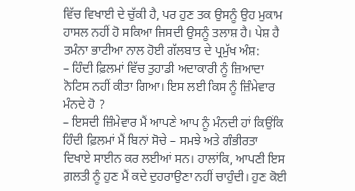ਵਿੱਚ ਵਿਖਾਈ ਦੇ ਚੁੱਕੀ ਹੈ, ਪਰ ਹੁਣ ਤਕ ਉਸਨੂੰ ਉਹ ਮੁਕਾਮ ਹਾਸਲ ਨਹੀਂ ਹੋ ਸਕਿਆ ਜਿਸਦੀ ਉਸਨੂੰ ਤਲਾਸ਼ ਹੈ। ਪੇਸ਼ ਹੈ ਤਮੰਨਾ ਭਾਟੀਆ ਨਾਲ ਹੋਈ ਗੱਲਬਾਤ ਦੇ ਪ੍ਰਮੁੱਖ ਅੰਸ਼:
– ਹਿੰਦੀ ਫ਼ਿਲਮਾਂ ਵਿੱਚ ਤੁਹਾਡੀ ਅਦਾਕਾਰੀ ਨੂੰ ਜ਼ਿਆਦਾ ਨੋਟਿਸ ਨਹੀਂ ਕੀਤਾ ਗਿਆ। ਇਸ ਲਈ ਕਿਸ ਨੂੰ ਜ਼ਿੰਮੇਵਾਰ ਮੰਨਦੇ ਹੋ ?
– ਇਸਦੀ ਜ਼ਿੰਮੇਵਾਰ ਮੈਂ ਆਪਣੇ ਆਪ ਨੂੰ ਮੰਨਦੀ ਹਾਂ ਕਿਉਂਕਿ ਹਿੰਦੀ ਫ਼ਿਲਮਾਂ ਮੈਂ ਬਿਨਾਂ ਸੋਚੇ – ਸਮਝੇ ਅਤੇ ਗੰਭੀਰਤਾ ਦਿਖਾਏ ਸਾਈਨ ਕਰ ਲਈਆਂ ਸਨ। ਹਾਲਾਂਕਿ, ਆਪਣੀ ਇਸ ਗ਼ਲਤੀ ਨੂੰ ਹੁਣ ਮੈਂ ਕਦੇ ਦੁਹਰਾਉਣਾ ਨਹੀਂ ਚਾਹੁੰਦੀ। ਹੁਣ ਕੋਈ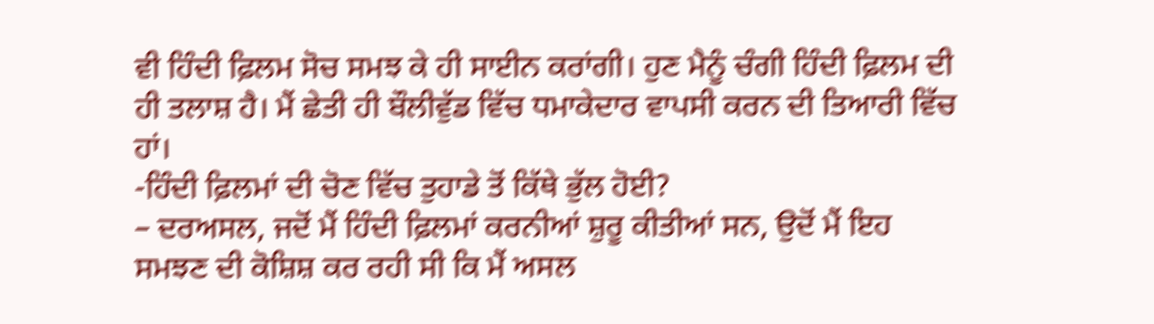ਵੀ ਹਿੰਦੀ ਫ਼ਿਲਮ ਸੋਚ ਸਮਝ ਕੇ ਹੀ ਸਾਈਨ ਕਰਾਂਗੀ। ਹੁਣ ਮੈਨੂੰ ਚੰਗੀ ਹਿੰਦੀ ਫ਼ਿਲਮ ਦੀ ਹੀ ਤਲਾਸ਼ ਹੈ। ਮੈਂ ਛੇਤੀ ਹੀ ਬੌਲੀਵੁੱਡ ਵਿੱਚ ਧਮਾਕੇਦਾਰ ਵਾਪਸੀ ਕਰਨ ਦੀ ਤਿਆਰੀ ਵਿੱਚ ਹਾਂ।
-ਹਿੰਦੀ ਫ਼ਿਲਮਾਂ ਦੀ ਚੋਣ ਵਿੱਚ ਤੁਹਾਡੇ ਤੋਂ ਕਿੱਥੇ ਭੁੱਲ ਹੋਈ?
– ਦਰਅਸਲ, ਜਦੋਂ ਮੈਂ ਹਿੰਦੀ ਫ਼ਿਲਮਾਂ ਕਰਨੀਆਂ ਸ਼ੁਰੂ ਕੀਤੀਆਂ ਸਨ, ਉਦੋਂ ਮੈਂ ਇਹ ਸਮਝਣ ਦੀ ਕੋਸ਼ਿਸ਼ ਕਰ ਰਹੀ ਸੀ ਕਿ ਮੈਂ ਅਸਲ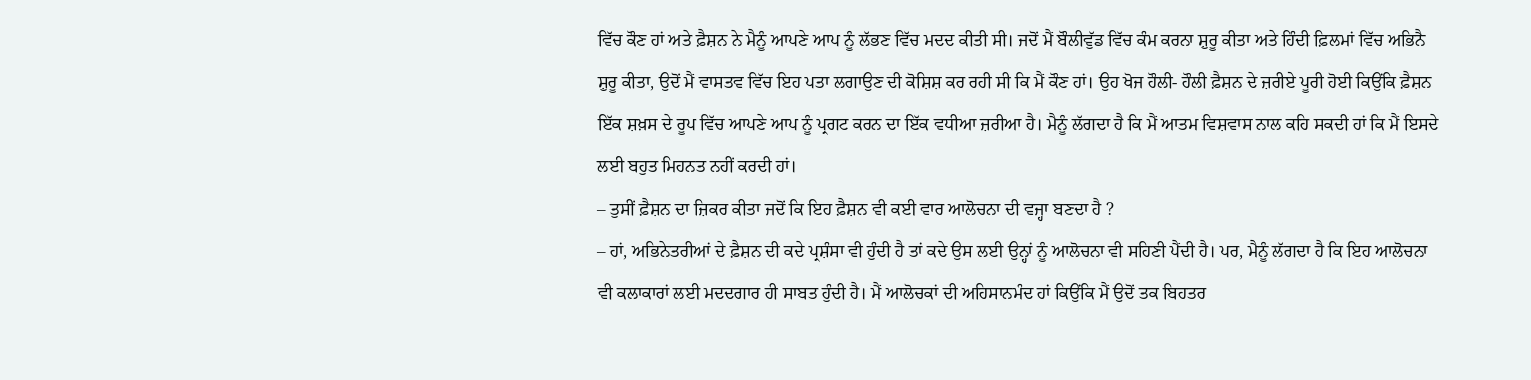ਵਿੱਚ ਕੌਣ ਹਾਂ ਅਤੇ ਫ਼ੈਸ਼ਨ ਨੇ ਮੈਨੂੰ ਆਪਣੇ ਆਪ ਨੂੰ ਲੱਭਣ ਵਿੱਚ ਮਦਦ ਕੀਤੀ ਸੀ। ਜਦੋਂ ਮੈਂ ਬੌਲੀਵੁੱਡ ਵਿੱਚ ਕੰਮ ਕਰਨਾ ਸ਼ੁਰੂ ਕੀਤਾ ਅਤੇ ਹਿੰਦੀ ਫ਼ਿਲਮਾਂ ਵਿੱਚ ਅਭਿਨੈ ਸ਼ੁਰੂ ਕੀਤਾ, ਉਦੋਂ ਮੈਂ ਵਾਸਤਵ ਵਿੱਚ ਇਹ ਪਤਾ ਲਗਾਉਣ ਦੀ ਕੋਸ਼ਿਸ਼ ਕਰ ਰਹੀ ਸੀ ਕਿ ਮੈਂ ਕੌਣ ਹਾਂ। ਉਹ ਖੋਜ ਹੌਲੀ- ਹੌਲੀ ਫ਼ੈਸ਼ਨ ਦੇ ਜ਼ਰੀਏ ਪੂਰੀ ਹੋਈ ਕਿਉਂਕਿ ਫ਼ੈਸ਼ਨ ਇੱਕ ਸ਼ਖ਼ਸ ਦੇ ਰੂਪ ਵਿੱਚ ਆਪਣੇ ਆਪ ਨੂੰ ਪ੍ਰਗਟ ਕਰਨ ਦਾ ਇੱਕ ਵਧੀਆ ਜ਼ਰੀਆ ਹੈ। ਮੈਨੂੰ ਲੱਗਦਾ ਹੈ ਕਿ ਮੈਂ ਆਤਮ ਵਿਸ਼ਵਾਸ ਨਾਲ ਕਹਿ ਸਕਦੀ ਹਾਂ ਕਿ ਮੈਂ ਇਸਦੇ ਲਈ ਬਹੁਤ ਮਿਹਨਤ ਨਹੀਂ ਕਰਦੀ ਹਾਂ।
– ਤੁਸੀਂ ਫ਼ੈਸ਼ਨ ਦਾ ਜ਼ਿਕਰ ਕੀਤਾ ਜਦੋਂ ਕਿ ਇਹ ਫ਼ੈਸ਼ਨ ਵੀ ਕਈ ਵਾਰ ਆਲੋਚਨਾ ਦੀ ਵਜ੍ਹਾ ਬਣਦਾ ਹੈ ?
– ਹਾਂ, ਅਭਿਨੇਤਰੀਆਂ ਦੇ ਫ਼ੈਸ਼ਨ ਦੀ ਕਦੇ ਪ੍ਰਸ਼ੰਸਾ ਵੀ ਹੁੰਦੀ ਹੈ ਤਾਂ ਕਦੇ ਉਸ ਲਈ ਉਨ੍ਹਾਂ ਨੂੰ ਆਲੋਚਨਾ ਵੀ ਸਹਿਣੀ ਪੈਂਦੀ ਹੈ। ਪਰ, ਮੈਨੂੰ ਲੱਗਦਾ ਹੈ ਕਿ ਇਹ ਆਲੋਚਨਾ ਵੀ ਕਲਾਕਾਰਾਂ ਲਈ ਮਦਦਗਾਰ ਹੀ ਸਾਬਤ ਹੁੰਦੀ ਹੈ। ਮੈਂ ਆਲੋਚਕਾਂ ਦੀ ਅਹਿਸਾਨਮੰਦ ਹਾਂ ਕਿਉਂਕਿ ਮੈਂ ਉਦੋਂ ਤਕ ਬਿਹਤਰ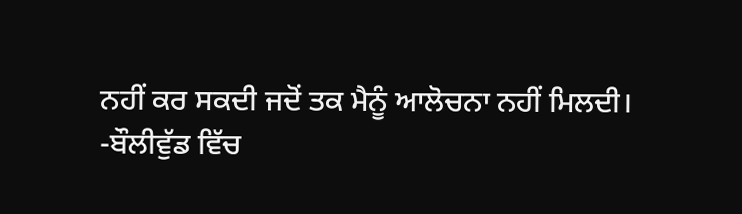ਨਹੀਂ ਕਰ ਸਕਦੀ ਜਦੋਂ ਤਕ ਮੈਨੂੰ ਆਲੋਚਨਾ ਨਹੀਂ ਮਿਲਦੀ।
-ਬੌਲੀਵੁੱਡ ਵਿੱਚ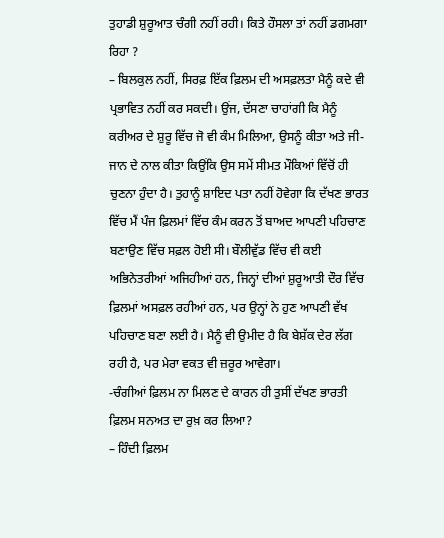ਤੁਹਾਡੀ ਸ਼ੁਰੂਆਤ ਚੰਗੀ ਨਹੀਂ ਰਹੀ। ਕਿਤੇ ਹੌਸਲਾ ਤਾਂ ਨਹੀਂ ਡਗਮਗਾ ਰਿਹਾ ?
– ਬਿਲਕੁਲ ਨਹੀਂ, ਸਿਰਫ਼ ਇੱਕ ਫ਼ਿਲਮ ਦੀ ਅਸਫ਼ਲਤਾ ਮੈਨੂੰ ਕਦੇ ਵੀ ਪ੍ਰਭਾਵਿਤ ਨਹੀਂ ਕਰ ਸਕਦੀ। ਉਂਜ, ਦੱਸਣਾ ਚਾਹਾਂਗੀ ਕਿ ਮੈਨੂੰ ਕਰੀਅਰ ਦੇ ਸ਼ੁਰੂ ਵਿੱਚ ਜੋ ਵੀ ਕੰਮ ਮਿਲਿਆ, ਉਸਨੂੰ ਕੀਤਾ ਅਤੇ ਜੀ- ਜਾਨ ਦੇ ਨਾਲ ਕੀਤਾ ਕਿਉਂਕਿ ਉਸ ਸਮੇਂ ਸੀਮਤ ਮੌਕਿਆਂ ਵਿੱਚੋਂ ਹੀ ਚੁਣਨਾ ਹੁੰਦਾ ਹੈ। ਤੁਹਾਨੂੰ ਸ਼ਾਇਦ ਪਤਾ ਨਹੀਂ ਹੋਵੇਗਾ ਕਿ ਦੱਖਣ ਭਾਰਤ ਵਿੱਚ ਮੈਂ ਪੰਜ ਫ਼ਿਲਮਾਂ ਵਿੱਚ ਕੰਮ ਕਰਨ ਤੋਂ ਬਾਅਦ ਆਪਣੀ ਪਹਿਚਾਣ ਬਣਾਉਣ ਵਿੱਚ ਸਫ਼ਲ ਹੋਈ ਸੀ। ਬੌਲੀਵੁੱਡ ਵਿੱਚ ਵੀ ਕਈ ਅਭਿਨੇਤਰੀਆਂ ਅਜਿਹੀਆਂ ਹਨ, ਜਿਨ੍ਹਾਂ ਦੀਆਂ ਸ਼ੁਰੂਆਤੀ ਦੌਰ ਵਿੱਚ ਫ਼ਿਲਮਾਂ ਅਸਫ਼ਲ ਰਹੀਆਂ ਹਨ, ਪਰ ਉਨ੍ਹਾਂ ਨੇ ਹੁਣ ਆਪਣੀ ਵੱਖ ਪਹਿਚਾਣ ਬਣਾ ਲਈ ਹੈ। ਮੈਨੂੰ ਵੀ ਉਮੀਦ ਹੈ ਕਿ ਬੇਸ਼ੱਕ ਦੇਰ ਲੱਗ ਰਹੀ ਹੈ, ਪਰ ਮੇਰਾ ਵਕਤ ਵੀ ਜ਼ਰੂਰ ਆਵੇਗਾ।
-ਚੰਗੀਆਂ ਫ਼ਿਲਮ ਨਾ ਮਿਲਣ ਦੇ ਕਾਰਨ ਹੀ ਤੁਸੀਂ ਦੱਖਣ ਭਾਰਤੀ ਫ਼ਿਲਮ ਸਨਅਤ ਦਾ ਰੁਖ਼ ਕਰ ਲਿਆ?
– ਹਿੰਦੀ ਫ਼ਿਲਮ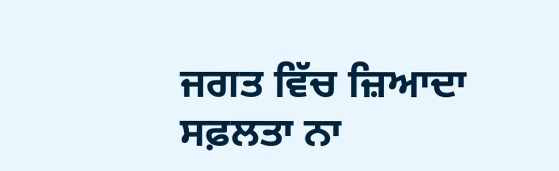ਜਗਤ ਵਿੱਚ ਜ਼ਿਆਦਾ ਸਫ਼ਲਤਾ ਨਾ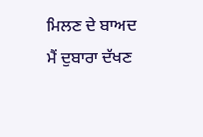ਮਿਲਣ ਦੇ ਬਾਅਦ ਮੈਂ ਦੁਬਾਰਾ ਦੱਖਣ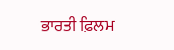ਭਾਰਤੀ ਫ਼ਿਲਮ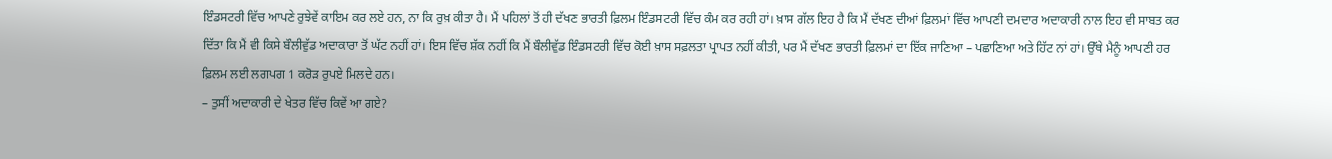ਇੰਡਸਟਰੀ ਵਿੱਚ ਆਪਣੇ ਰੁਝੇਵੇਂ ਕਾਇਮ ਕਰ ਲਏ ਹਨ, ਨਾ ਕਿ ਰੁਖ਼ ਕੀਤਾ ਹੈ। ਮੈਂ ਪਹਿਲਾਂ ਤੋਂ ਹੀ ਦੱਖਣ ਭਾਰਤੀ ਫ਼ਿਲਮ ਇੰਡਸਟਰੀ ਵਿੱਚ ਕੰਮ ਕਰ ਰਹੀ ਹਾਂ। ਖ਼ਾਸ ਗੱਲ ਇਹ ਹੈ ਕਿ ਮੈਂ ਦੱਖਣ ਦੀਆਂ ਫ਼ਿਲਮਾਂ ਵਿੱਚ ਆਪਣੀ ਦਮਦਾਰ ਅਦਾਕਾਰੀ ਨਾਲ ਇਹ ਵੀ ਸਾਬਤ ਕਰ ਦਿੱਤਾ ਕਿ ਮੈਂ ਵੀ ਕਿਸੇ ਬੌਲੀਵੁੱਡ ਅਦਾਕਾਰਾ ਤੋਂ ਘੱਟ ਨਹੀਂ ਹਾਂ। ਇਸ ਵਿੱਚ ਸ਼ੱਕ ਨਹੀਂ ਕਿ ਮੈਂ ਬੌਲੀਵੁੱਡ ਇੰਡਸਟਰੀ ਵਿੱਚ ਕੋਈ ਖ਼ਾਸ ਸਫ਼ਲਤਾ ਪ੍ਰਾਪਤ ਨਹੀਂ ਕੀਤੀ, ਪਰ ਮੈਂ ਦੱਖਣ ਭਾਰਤੀ ਫ਼ਿਲਮਾਂ ਦਾ ਇੱਕ ਜਾਣਿਆ – ਪਛਾਣਿਆ ਅਤੇ ਹਿੱਟ ਨਾਂ ਹਾਂ। ਉੱਥੇ ਮੈਨੂੰ ਆਪਣੀ ਹਰ ਫ਼ਿਲਮ ਲਈ ਲਗਪਗ 1 ਕਰੋੜ ਰੁਪਏ ਮਿਲਦੇ ਹਨ।
– ਤੁਸੀਂ ਅਦਾਕਾਰੀ ਦੇ ਖੇਤਰ ਵਿੱਚ ਕਿਵੇਂ ਆ ਗਏ?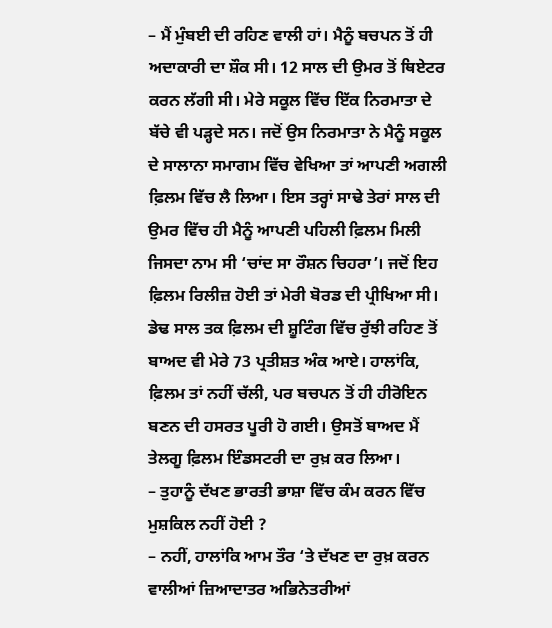– ਮੈਂ ਮੁੰਬਈ ਦੀ ਰਹਿਣ ਵਾਲੀ ਹਾਂ। ਮੈਨੂੰ ਬਚਪਨ ਤੋਂ ਹੀ ਅਦਾਕਾਰੀ ਦਾ ਸ਼ੌਕ ਸੀ। 12 ਸਾਲ ਦੀ ਉਮਰ ਤੋਂ ਥਿਏਟਰ ਕਰਨ ਲੱਗੀ ਸੀ। ਮੇਰੇ ਸਕੂਲ ਵਿੱਚ ਇੱਕ ਨਿਰਮਾਤਾ ਦੇ ਬੱਚੇ ਵੀ ਪੜ੍ਹਦੇ ਸਨ। ਜਦੋਂ ਉਸ ਨਿਰਮਾਤਾ ਨੇ ਮੈਨੂੰ ਸਕੂਲ ਦੇ ਸਾਲਾਨਾ ਸਮਾਗਮ ਵਿੱਚ ਵੇਖਿਆ ਤਾਂ ਆਪਣੀ ਅਗਲੀ ਫ਼ਿਲਮ ਵਿੱਚ ਲੈ ਲਿਆ। ਇਸ ਤਰ੍ਹਾਂ ਸਾਢੇ ਤੇਰਾਂ ਸਾਲ ਦੀ ਉਮਰ ਵਿੱਚ ਹੀ ਮੈਨੂੰ ਆਪਣੀ ਪਹਿਲੀ ਫ਼ਿਲਮ ਮਿਲੀ ਜਿਸਦਾ ਨਾਮ ਸੀ ‘ਚਾਂਦ ਸਾ ਰੌਸ਼ਨ ਚਿਹਰਾ’। ਜਦੋਂ ਇਹ ਫ਼ਿਲਮ ਰਿਲੀਜ਼ ਹੋਈ ਤਾਂ ਮੇਰੀ ਬੋਰਡ ਦੀ ਪ੍ਰੀਖਿਆ ਸੀ। ਡੇਢ ਸਾਲ ਤਕ ਫ਼ਿਲਮ ਦੀ ਸ਼ੂਟਿੰਗ ਵਿੱਚ ਰੁੱਝੀ ਰਹਿਣ ਤੋਂ ਬਾਅਦ ਵੀ ਮੇਰੇ 73 ਪ੍ਰਤੀਸ਼ਤ ਅੰਕ ਆਏ। ਹਾਲਾਂਕਿ, ਫ਼ਿਲਮ ਤਾਂ ਨਹੀਂ ਚੱਲੀ, ਪਰ ਬਚਪਨ ਤੋਂ ਹੀ ਹੀਰੋਇਨ ਬਣਨ ਦੀ ਹਸਰਤ ਪੂਰੀ ਹੋ ਗਈ। ਉਸਤੋਂ ਬਾਅਦ ਮੈਂ ਤੇਲਗੂ ਫ਼ਿਲਮ ਇੰਡਸਟਰੀ ਦਾ ਰੁਖ਼ ਕਰ ਲਿਆ।
– ਤੁਹਾਨੂੰ ਦੱਖਣ ਭਾਰਤੀ ਭਾਸ਼ਾ ਵਿੱਚ ਕੰਮ ਕਰਨ ਵਿੱਚ ਮੁਸ਼ਕਿਲ ਨਹੀਂ ਹੋਈ ?
– ਨਹੀਂ, ਹਾਲਾਂਕਿ ਆਮ ਤੌਰ ‘ਤੇ ਦੱਖਣ ਦਾ ਰੁਖ਼ ਕਰਨ ਵਾਲੀਆਂ ਜ਼ਿਆਦਾਤਰ ਅਭਿਨੇਤਰੀਆਂ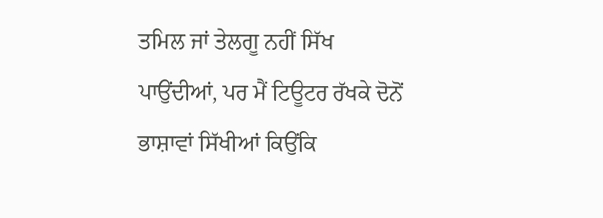ਤਮਿਲ ਜਾਂ ਤੇਲਗੂ ਨਹੀਂ ਸਿੱਖ ਪਾਉਂਦੀਆਂ, ਪਰ ਮੈਂ ਟਿਊਟਰ ਰੱਖਕੇ ਦੋਨੋਂ ਭਾਸ਼ਾਵਾਂ ਸਿੱਖੀਆਂ ਕਿਉਂਕਿ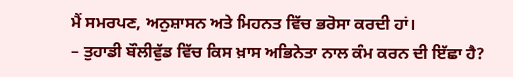ਮੈਂ ਸਮਰਪਣ, ਅਨੁਸ਼ਾਸਨ ਅਤੇ ਮਿਹਨਤ ਵਿੱਚ ਭਰੋਸਾ ਕਰਦੀ ਹਾਂ।
– ਤੁਹਾਡੀ ਬੌਲੀਵੁੱਡ ਵਿੱਚ ਕਿਸ ਖ਼ਾਸ ਅਭਿਨੇਤਾ ਨਾਲ ਕੰਮ ਕਰਨ ਦੀ ਇੱਛਾ ਹੈ?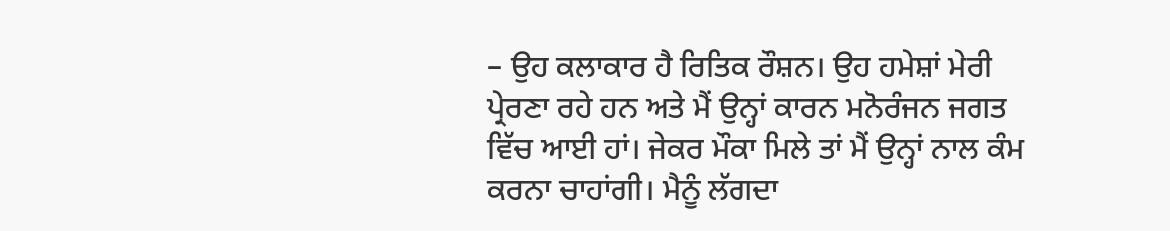– ਉਹ ਕਲਾਕਾਰ ਹੈ ਰਿਤਿਕ ਰੌਸ਼ਨ। ਉਹ ਹਮੇਸ਼ਾਂ ਮੇਰੀ ਪ੍ਰੇਰਣਾ ਰਹੇ ਹਨ ਅਤੇ ਮੈਂ ਉਨ੍ਹਾਂ ਕਾਰਨ ਮਨੋਰੰਜਨ ਜਗਤ ਵਿੱਚ ਆਈ ਹਾਂ। ਜੇਕਰ ਮੌਕਾ ਮਿਲੇ ਤਾਂ ਮੈਂ ਉਨ੍ਹਾਂ ਨਾਲ ਕੰਮ ਕਰਨਾ ਚਾਹਾਂਗੀ। ਮੈਨੂੰ ਲੱਗਦਾ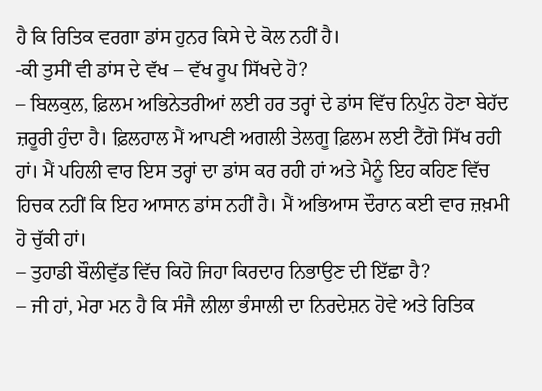ਹੈ ਕਿ ਰਿਤਿਕ ਵਰਗਾ ਡਾਂਸ ਹੁਨਰ ਕਿਸੇ ਦੇ ਕੋਲ ਨਹੀਂ ਹੈ।
-ਕੀ ਤੁਸੀਂ ਵੀ ਡਾਂਸ ਦੇ ਵੱਖ – ਵੱਖ ਰੂਪ ਸਿੱਖਦੇ ਹੋ?
– ਬਿਲਕੁਲ, ਫ਼ਿਲਮ ਅਭਿਨੇਤਰੀਆਂ ਲਈ ਹਰ ਤਰ੍ਹਾਂ ਦੇ ਡਾਂਸ ਵਿੱਚ ਨਿਪੁੰਨ ਹੋਣਾ ਬੇਹੱਦ ਜ਼ਰੂਰੀ ਹੁੰਦਾ ਹੈ। ਫ਼ਿਲਹਾਲ ਮੈਂ ਆਪਣੀ ਅਗਲੀ ਤੇਲਗੂ ਫ਼ਿਲਮ ਲਈ ਟੈਂਗੋ ਸਿੱਖ ਰਹੀ ਹਾਂ। ਮੈਂ ਪਹਿਲੀ ਵਾਰ ਇਸ ਤਰ੍ਹਾਂ ਦਾ ਡਾਂਸ ਕਰ ਰਹੀ ਹਾਂ ਅਤੇ ਮੈਨੂੰ ਇਹ ਕਹਿਣ ਵਿੱਚ ਹਿਚਕ ਨਹੀਂ ਕਿ ਇਹ ਆਸਾਨ ਡਾਂਸ ਨਹੀਂ ਹੈ। ਮੈਂ ਅਭਿਆਸ ਦੌਰਾਨ ਕਈ ਵਾਰ ਜ਼ਖ਼ਮੀ ਹੋ ਚੁੱਕੀ ਹਾਂ।
– ਤੁਹਾਡੀ ਬੌਲੀਵੁੱਡ ਵਿੱਚ ਕਿਹੋ ਜਿਹਾ ਕਿਰਦਾਰ ਨਿਭਾਉਣ ਦੀ ਇੱਛਾ ਹੈ?
– ਜੀ ਹਾਂ, ਮੇਰਾ ਮਨ ਹੈ ਕਿ ਸੰਜੈ ਲੀਲਾ ਭੰਸਾਲੀ ਦਾ ਨਿਰਦੇਸ਼ਨ ਹੋਵੇ ਅਤੇ ਰਿਤਿਕ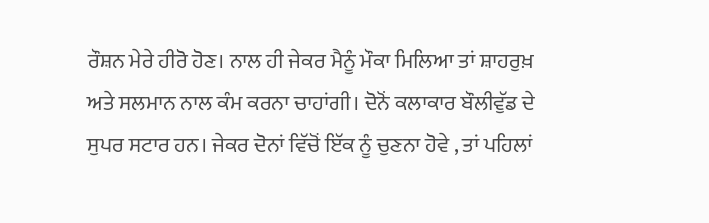ਰੌਸ਼ਨ ਮੇਰੇ ਹੀਰੋ ਹੋਣ। ਨਾਲ ਹੀ ਜੇਕਰ ਮੈਨੂੰ ਮੌਕਾ ਮਿਲਿਆ ਤਾਂ ਸ਼ਾਹਰੁਖ਼ ਅਤੇ ਸਲਮਾਨ ਨਾਲ ਕੰਮ ਕਰਨਾ ਚਾਹਾਂਗੀ। ਦੋਨੋਂ ਕਲਾਕਾਰ ਬੌਲੀਵੁੱਡ ਦੇ ਸੁਪਰ ਸਟਾਰ ਹਨ। ਜੇਕਰ ਦੋਨਾਂ ਵਿੱਚੋਂ ਇੱਕ ਨੂੰ ਚੁਣਨਾ ਹੋਵੇ , ਤਾਂ ਪਹਿਲਾਂ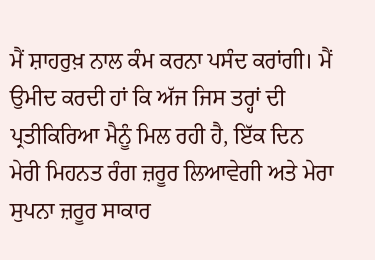ਮੈਂ ਸ਼ਾਹਰੁਖ਼ ਨਾਲ ਕੰਮ ਕਰਨਾ ਪਸੰਦ ਕਰਾਂਗੀ। ਮੈਂ ਉਮੀਦ ਕਰਦੀ ਹਾਂ ਕਿ ਅੱਜ ਜਿਸ ਤਰ੍ਹਾਂ ਦੀ ਪ੍ਰਤੀਕਿਰਿਆ ਮੈਨੂੰ ਮਿਲ ਰਹੀ ਹੈ, ਇੱਕ ਦਿਨ ਮੇਰੀ ਮਿਹਨਤ ਰੰਗ ਜ਼ਰੂਰ ਲਿਆਵੇਗੀ ਅਤੇ ਮੇਰਾ ਸੁਪਨਾ ਜ਼ਰੂਰ ਸਾਕਾਰ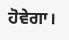ਹੋਵੇਗਾ।